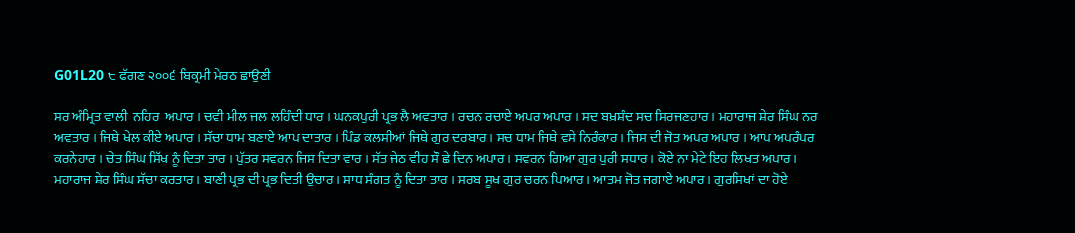G01L20 ੮ ਫੱਗਣ ੨੦੦੬ ਬਿਕ੍ਰਮੀ ਮੇਰਠ ਛਾਉਣੀ

ਸਰ ਅੰਮ੍ਰਿਤ ਵਾਲੀ  ਨਹਿਰ  ਅਪਾਰ । ਚਵੀ ਮੀਲ ਜਲ ਲਹਿੰਦੀ ਧਾਰ । ਘਨਕਪੁਰੀ ਪ੍ਰਭ ਲੈ ਅਵਤਾਰ । ਰਚਨ ਰਚਾਏ ਅਪਰ ਅਪਾਰ । ਸਦ ਬਖ਼ਸ਼ੰਦ ਸਚ ਸਿਰਜਣਹਾਰ । ਮਹਾਰਾਜ ਸ਼ੇਰ ਸਿੰਘ ਨਰ ਅਵਤਾਰ । ਜਿਥੇ ਖੇਲ ਕੀਏ ਅਪਾਰ । ਸੱਚਾ ਧਾਮ ਬਣਾਏ ਆਪ ਦਾਤਾਰ । ਪਿੰਡ ਕਲਸੀਆਂ ਜਿਥੇ ਗੁਰ ਦਰਬਾਰ । ਸਚ ਧਾਮ ਜਿਥੇ ਵਸੇ ਨਿਰੰਕਾਰ । ਜਿਸ ਦੀ ਜੋਤ ਅਪਰ ਅਪਾਰ । ਆਪ ਅਪਰੰਪਰ ਕਰਨੇਹਾਰ । ਚੇਤ ਸਿੰਘ ਸਿੱਖ ਨੂੰ ਦਿਤਾ ਤਾਰ । ਪੁੱਤਰ ਸਵਰਨ ਜਿਸ ਦਿਤਾ ਵਾਰ । ਸੱਤ ਜੇਠ ਵੀਹ ਸੌ ਛੇ ਦਿਨ ਅਪਾਰ । ਸਵਰਨ ਗਿਆ ਗੁਰ ਪੁਰੀ ਸਧਾਰ । ਕੋਏ ਨਾ ਮੇਟੇ ਇਹ ਲਿਖਤ ਅਪਾਰ ।  ਮਹਾਰਾਜ ਸ਼ੇਰ ਸਿੰਘ ਸੱਚਾ ਕਰਤਾਰ । ਬਾਣੀ ਪ੍ਰਭ ਦੀ ਪ੍ਰਭ ਦਿਤੀ ਉਚਾਰ । ਸਾਧ ਸੰਗਤ ਨੂੰ ਦਿਤਾ ਤਾਰ । ਸਰਬ ਸੂਖ ਗੁਰ ਚਰਨ ਪਿਆਰ । ਆਤਮ ਜੋਤ ਜਗਾਏ ਅਪਾਰ । ਗੁਰਸਿਖਾਂ ਦਾ ਹੋਏ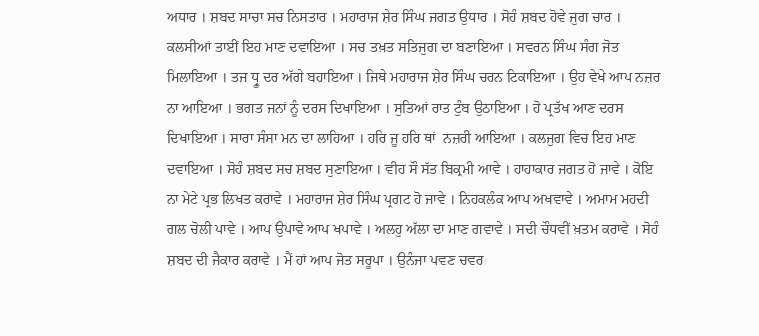ਅਧਾਰ । ਸ਼ਬਦ ਸਾਚਾ ਸਚ ਨਿਸਤਾਰ । ਮਹਾਰਾਜ ਸ਼ੇਰ ਸਿੰਘ ਜਗਤ ਉਧਾਰ । ਸੋਹੰ ਸ਼ਬਦ ਹੋਵੇ ਜੁਗ ਚਾਰ । ਕਲਸੀਆਂ ਤਾਈਂ ਇਹ ਮਾਣ ਦਵਾਇਆ । ਸਚ ਤਖ਼ਤ ਸਤਿਜੁਗ ਦਾ ਬਣਾਇਆ । ਸਵਰਨ ਸਿੰਘ ਸੰਗ ਜੋਤ ਮਿਲਾਇਆ । ਤਜ ਧ੍ਰੂ ਦਰ ਅੱਗੇ ਬਹਾਇਆ । ਜਿਥੇ ਮਹਾਰਾਜ ਸ਼ੇਰ ਸਿੰਘ ਚਰਨ ਟਿਕਾਇਆ । ਉਹ ਵੇਖੇ ਆਪ ਨਜ਼ਰ ਨਾ ਆਇਆ । ਭਗਤ ਜਨਾਂ ਨੂੰ ਦਰਸ ਦਿਖਾਇਆ । ਸੁਤਿਆਂ ਰਾਤ ਟੁੰਬ ਉਠਾਇਆ । ਹੋ ਪ੍ਰਤੱਖ ਆਣ ਦਰਸ ਦਿਖਾਇਆ । ਸਾਰਾ ਸੰਸਾ ਮਨ ਦਾ ਲਾਹਿਆ । ਹਰਿ ਜੂ ਹਰਿ ਥਾਂ  ਨਜ਼ਰੀ ਆਇਆ । ਕਲਜੁਗ ਵਿਚ ਇਹ ਮਾਣ ਦਵਾਇਆ । ਸੋਹੰ ਸ਼ਬਦ ਸਚ ਸ਼ਬਦ ਸੁਣਾਇਆ । ਵੀਹ ਸੌ ਸੱਤ ਬਿਕ੍ਰਮੀ ਆਵੇ । ਹਾਹਾਕਾਰ ਜਗਤ ਹੋ ਜਾਵੇ । ਕੋਇ ਨਾ ਮੇਟੇ ਪ੍ਰਭ ਲਿਖਤ ਕਰਾਵੇ । ਮਹਾਰਾਜ ਸ਼ੇਰ ਸਿੰਘ ਪ੍ਰਗਟ ਹੋ ਜਾਵੇ । ਨਿਹਕਲੰਕ ਆਪ ਅਖਵਾਵੇ । ਅਮਾਮ ਮਹਦੀ ਗਲ ਚੋਲੀ ਪਾਵੇ । ਆਪ ਉਪਾਵੇ ਆਪ ਖਪਾਵੇ । ਅਲਹੁ ਅੱਲਾ ਦਾ ਮਾਣ ਗਵਾਵੇ । ਸਦੀ ਚੌਧਵੀਂ ਖ਼ਤਮ ਕਰਾਵੇ । ਸੋਹੰ ਸ਼ਬਦ ਦੀ ਜੈਕਾਰ ਕਰਾਵੇ । ਮੈਂ ਹਾਂ ਆਪ ਜੋਤ ਸਰੂਪਾ । ਉਨੰਜਾ ਪਵਣ ਚਵਰ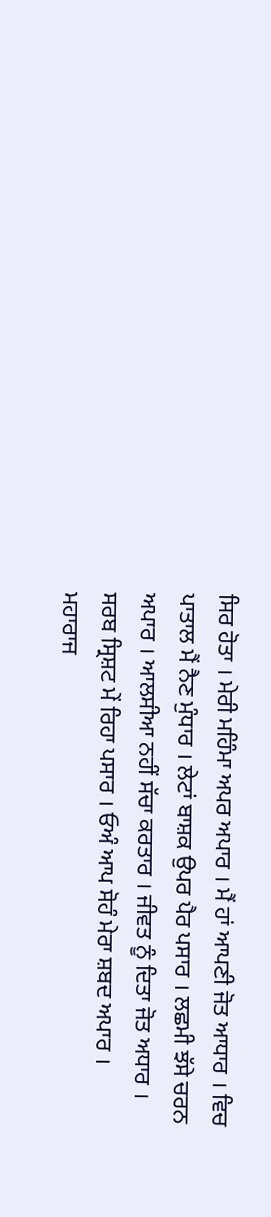ਸਿਰ ਹੋਤਾ । ਮੇਰੀ ਮਹਿੰਮਾ ਅਪਰ ਅਪਾਰ । ਮੈਂ ਹਾਂ ਆਪਣੀ ਜੋਤ ਆਧਾਰ । ਵਿਚ ਪਾਤਾਲ ਮੈਂ ਨੈਣ ਮੁੰਧਾਰ । ਲੇਟਾਂ ਬਾਸ਼ਕ ਉਪਰ ਪੈਰ ਪਸਾਰ । ਲਛਮੀ ਝੱਸੇ ਚਰਨ ਅਪਾਰ । ਆਲਸੀਆ ਨਹੀਂ ਸੱਚਾ ਕਰਤਾਰ । ਜੀਵਤ ਨੂੰ ਦਿਤਾ ਜੋਤ ਅਧਾਰ । ਸਰਬ ਸ੍ਰਿਸ਼ਟ ਮੇਂ ਰਿਹਾ ਪਸਾਰ । ਓਅੰ ਆਪ ਸੋਹੰ ਮੇਰਾ ਸ਼ਬਦ ਅਪਾਰ । ਮਹਾਰਾਜ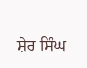ਸ਼ੇਰ ਸਿੰਘ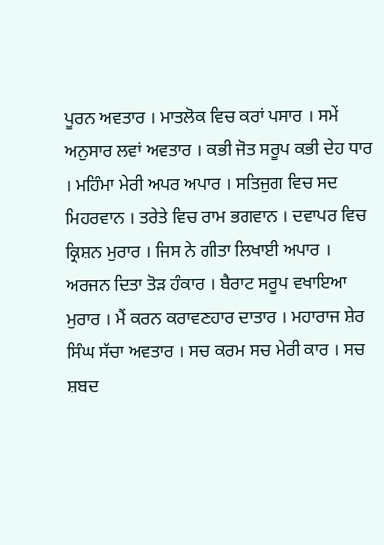ਪੂਰਨ ਅਵਤਾਰ । ਮਾਤਲੋਕ ਵਿਚ ਕਰਾਂ ਪਸਾਰ । ਸਮੇਂ ਅਨੁਸਾਰ ਲਵਾਂ ਅਵਤਾਰ । ਕਭੀ ਜੋਤ ਸਰੂਪ ਕਭੀ ਦੇਹ ਧਾਰ । ਮਹਿੰਮਾ ਮੇਰੀ ਅਪਰ ਅਪਾਰ । ਸਤਿਜੁਗ ਵਿਚ ਸਦ ਮਿਹਰਵਾਨ । ਤਰੇਤੇ ਵਿਚ ਰਾਮ ਭਗਵਾਨ । ਦਵਾਪਰ ਵਿਚ ਕ੍ਰਿਸ਼ਨ ਮੁਰਾਰ । ਜਿਸ ਨੇ ਗੀਤਾ ਲਿਖਾਈ ਅਪਾਰ । ਅਰਜਨ ਦਿਤਾ ਤੋੜ ਹੰਕਾਰ । ਬੈਰਾਟ ਸਰੂਪ ਵਖਾਇਆ ਮੁਰਾਰ । ਮੈਂ ਕਰਨ ਕਰਾਵਣਹਾਰ ਦਾਤਾਰ । ਮਹਾਰਾਜ ਸ਼ੇਰ ਸਿੰਘ ਸੱਚਾ ਅਵਤਾਰ । ਸਚ ਕਰਮ ਸਚ ਮੇਰੀ ਕਾਰ । ਸਚ ਸ਼ਬਦ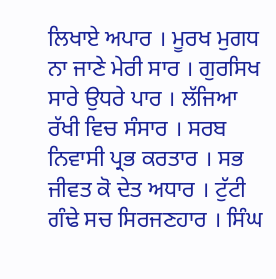ਲਿਖਾਏ ਅਪਾਰ । ਮੂਰਖ ਮੁਗਧ ਨਾ ਜਾਣੇ ਮੇਰੀ ਸਾਰ । ਗੁਰਸਿਖ ਸਾਰੇ ਉਧਰੇ ਪਾਰ । ਲੱਜਿਆ ਰੱਖੀ ਵਿਚ ਸੰਸਾਰ । ਸਰਬ ਨਿਵਾਸੀ ਪ੍ਰਭ ਕਰਤਾਰ । ਸਭ ਜੀਵਤ ਕੋ ਦੇਤ ਅਧਾਰ । ਟੁੱਟੀ ਗੰਢੇ ਸਚ ਸਿਰਜਣਹਾਰ । ਸਿੰਘ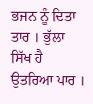ਭਜਨ ਨੂੰ ਦਿਤਾ ਤਾਰ । ਭੁੱਲਾ ਸਿੱਖ ਹੈ ਉਤਰਿਆ ਪਾਰ ।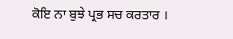ਕੋਇ ਨਾ ਬੁਝੇ ਪ੍ਰਭ ਸਚ ਕਰਤਾਰ ।